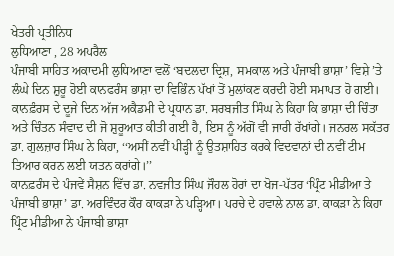ਖੇਤਰੀ ਪ੍ਰਤੀਨਿਧ
ਲੁਧਿਆਣਾ , 28 ਅਪਰੈਲ
ਪੰਜਾਬੀ ਸਾਹਿਤ ਅਕਾਦਮੀ ਲੁਧਿਆਣਾ ਵਲੋਂ ‘ਬਦਲਦਾ ਦ੍ਰਿਸ਼, ਸਮਕਾਲ ਅਤੇ ਪੰਜਾਬੀ ਭਾਸ਼ਾ’ ਵਿਸ਼ੇ ’ਤੇ ਲੰਘੇ ਦਿਨ ਸ਼ੁਰੂ ਹੋਈ ਕਾਨਫਰੰਸ ਭਾਸ਼ਾ ਦਾ ਵਿਭਿੰਨ ਪੱਖਾਂ ਤੋਂ ਮੁਲਾਂਕਣ ਕਰਦੀ ਹੋਈ ਸਮਾਪਤ ਹੋ ਗਈ। ਕਾਨਫ਼ੰਰਸ ਦੇ ਦੂਜੇ ਦਿਨ ਅੱਜ ਅਕੈਡਮੀ ਦੇ ਪ੍ਰਧਾਨ ਡਾ. ਸਰਬਜੀਤ ਸਿੰਘ ਨੇ ਕਿਹਾ ਕਿ ਭਾਸ਼ਾ ਦੀ ਚਿੰਤਾ ਅਤੇ ਚਿੰਤਨ ਸੰਵਾਦ ਦੀ ਜੋ ਸ਼ੁਰੂਆਤ ਕੀਤੀ ਗਈ ਹੈ, ਇਸ ਨੂੰ ਅੱਗੋਂ ਵੀ ਜਾਰੀ ਰੱਖਾਂਗੇ। ਜਨਰਲ ਸਕੱਤਰ ਡਾ. ਗੁਲਜ਼ਾਰ ਸਿੰਘ ਨੇ ਕਿਹਾ, ‘‘ਅਸੀਂ ਨਵੀਂ ਪੀੜ੍ਹੀ ਨੂੰ ਉਤਸ਼ਾਹਿਤ ਕਰਕੇ ਵਿਦਵਾਨਾਂ ਦੀ ਨਵੀਂ ਟੀਮ ਤਿਆਰ ਕਰਨ ਲਈ ਯਤਨ ਕਰਾਂਗੇ।’’
ਕਾਨਫ਼ਰੰਸ ਦੇ ਪੰਜਵੇਂ ਸੈਸ਼ਨ ਵਿੱਚ ਡਾ. ਨਵਜੀਤ ਸਿੰਘ ਜੌਹਲ ਹੋਰਾਂ ਦਾ ਖੋਜ-ਪੱਤਰ ‘ਪ੍ਰਿੰਟ ਮੀਡੀਆ ਤੇ ਪੰਜਾਬੀ ਭਾਸ਼ਾ’ ਡਾ. ਅਰਵਿੰਦਰ ਕੌਰ ਕਾਕੜਾ ਨੇ ਪੜ੍ਹਿਆ। ਪਰਚੇ ਦੇ ਹਵਾਲੇ ਨਾਲ ਡਾ. ਕਾਕੜਾ ਨੇ ਕਿਹਾ ਪ੍ਰਿੰਟ ਮੀਡੀਆ ਨੇ ਪੰਜਾਬੀ ਭਾਸ਼ਾ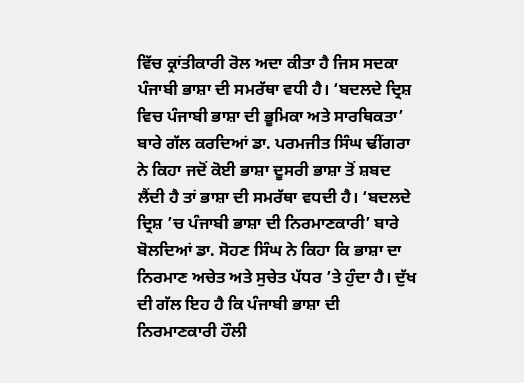ਵਿੱਚ ਕ੍ਰਾਂਤੀਕਾਰੀ ਰੋਲ ਅਦਾ ਕੀਤਾ ਹੈ ਜਿਸ ਸਦਕਾ ਪੰਜਾਬੀ ਭਾਸ਼ਾ ਦੀ ਸਮਰੱਥਾ ਵਧੀ ਹੈ। ‘ਬਦਲਦੇ ਦ੍ਰਿਸ਼ ਵਿਚ ਪੰਜਾਬੀ ਭਾਸ਼ਾ ਦੀ ਭੂਮਿਕਾ ਅਤੇ ਸਾਰਥਿਕਤਾ’ ਬਾਰੇ ਗੱਲ ਕਰਦਿਆਂ ਡਾ. ਪਰਮਜੀਤ ਸਿੰਘ ਢੀਂਗਰਾ ਨੇ ਕਿਹਾ ਜਦੋਂ ਕੋਈ ਭਾਸ਼ਾ ਦੂਸਰੀ ਭਾਸ਼ਾ ਤੋਂ ਸ਼ਬਦ ਲੈਂਦੀ ਹੈ ਤਾਂ ਭਾਸ਼ਾ ਦੀ ਸਮਰੱਥਾ ਵਧਦੀ ਹੈ। ‘ਬਦਲਦੇ ਦ੍ਰਿਸ਼ ’ਚ ਪੰਜਾਬੀ ਭਾਸ਼ਾ ਦੀ ਨਿਰਮਾਣਕਾਰੀ’ ਬਾਰੇ ਬੋਲਦਿਆਂ ਡਾ. ਸੋਹਣ ਸਿੰਘ ਨੇ ਕਿਹਾ ਕਿ ਭਾਸ਼ਾ ਦਾ ਨਿਰਮਾਣ ਅਚੇਤ ਅਤੇ ਸੁਚੇਤ ਪੱਧਰ ’ਤੇ ਹੁੰਦਾ ਹੈ। ਦੁੱਖ ਦੀ ਗੱਲ ਇਹ ਹੈ ਕਿ ਪੰਜਾਬੀ ਭਾਸ਼ਾ ਦੀ ਨਿਰਮਾਣਕਾਰੀ ਹੌਲੀ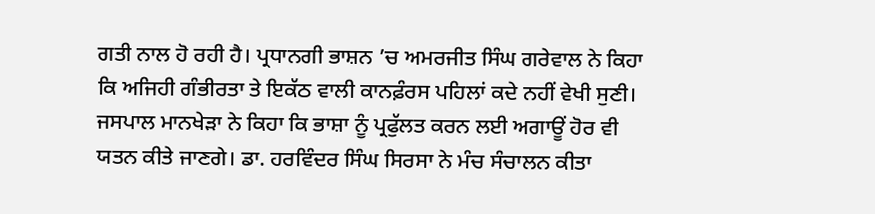ਗਤੀ ਨਾਲ ਹੋ ਰਹੀ ਹੈ। ਪ੍ਰਧਾਨਗੀ ਭਾਸ਼ਨ ’ਚ ਅਮਰਜੀਤ ਸਿੰਘ ਗਰੇਵਾਲ ਨੇ ਕਿਹਾ ਕਿ ਅਜਿਹੀ ਗੰਭੀਰਤਾ ਤੇ ਇਕੱਠ ਵਾਲੀ ਕਾਨਫ਼ੰਰਸ ਪਹਿਲਾਂ ਕਦੇ ਨਹੀਂ ਵੇਖੀ ਸੁਣੀ। ਜਸਪਾਲ ਮਾਨਖੇੜਾ ਨੇ ਕਿਹਾ ਕਿ ਭਾਸ਼ਾ ਨੂੰ ਪ੍ਰਫੁੱਲਤ ਕਰਨ ਲਈ ਅਗਾਊਂ ਹੋਰ ਵੀ ਯਤਨ ਕੀਤੇ ਜਾਣਗੇ। ਡਾ. ਹਰਵਿੰਦਰ ਸਿੰਘ ਸਿਰਸਾ ਨੇ ਮੰਚ ਸੰਚਾਲਨ ਕੀਤਾ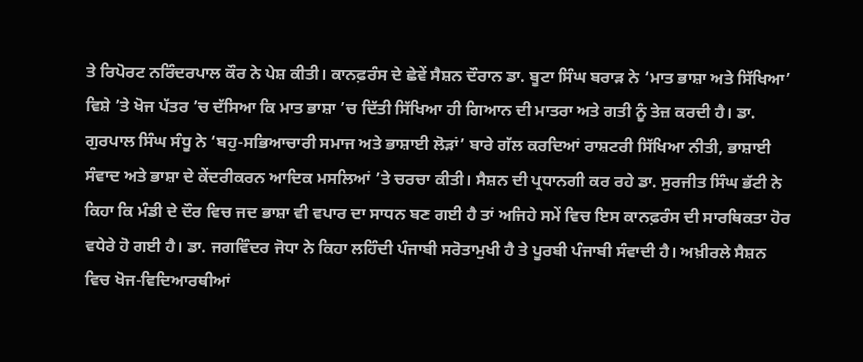ਤੇ ਰਿਪੋਰਟ ਨਰਿੰਦਰਪਾਲ ਕੌਰ ਨੇ ਪੇਸ਼ ਕੀਤੀ। ਕਾਨਫ਼ਰੰਸ ਦੇ ਛੇਵੇਂ ਸੈਸ਼ਨ ਦੌਰਾਨ ਡਾ. ਬੂਟਾ ਸਿੰਘ ਬਰਾੜ ਨੇ ‘ਮਾਤ ਭਾਸ਼ਾ ਅਤੇ ਸਿੱਖਿਆ’ ਵਿਸ਼ੇ ’ਤੇ ਖੋਜ ਪੱਤਰ ’ਚ ਦੱਸਿਆ ਕਿ ਮਾਤ ਭਾਸ਼ਾ ’ਚ ਦਿੱਤੀ ਸਿੱਖਿਆ ਹੀ ਗਿਆਨ ਦੀ ਮਾਤਰਾ ਅਤੇ ਗਤੀ ਨੂੰ ਤੇਜ਼ ਕਰਦੀ ਹੈ। ਡਾ. ਗੁਰਪਾਲ ਸਿੰਘ ਸੰਧੂ ਨੇ ‘ਬਹੁ-ਸਭਿਆਚਾਰੀ ਸਮਾਜ ਅਤੇ ਭਾਸ਼ਾਈ ਲੋੜਾਂ’ ਬਾਰੇ ਗੱਲ ਕਰਦਿਆਂ ਰਾਸ਼ਟਰੀ ਸਿੱਖਿਆ ਨੀਤੀ, ਭਾਸ਼ਾਈ ਸੰਵਾਦ ਅਤੇ ਭਾਸ਼ਾ ਦੇ ਕੇਂਦਰੀਕਰਨ ਆਦਿਕ ਮਸਲਿਆਂ ’ਤੇ ਚਰਚਾ ਕੀਤੀ। ਸੈਸ਼ਨ ਦੀ ਪ੍ਰਧਾਨਗੀ ਕਰ ਰਹੇ ਡਾ. ਸੁਰਜੀਤ ਸਿੰਘ ਭੱਟੀ ਨੇ ਕਿਹਾ ਕਿ ਮੰਡੀ ਦੇ ਦੌਰ ਵਿਚ ਜਦ ਭਾਸ਼ਾ ਵੀ ਵਪਾਰ ਦਾ ਸਾਧਨ ਬਣ ਗਈ ਹੈ ਤਾਂ ਅਜਿਹੇ ਸਮੇਂ ਵਿਚ ਇਸ ਕਾਨਫ਼ਰੰਸ ਦੀ ਸਾਰਥਿਕਤਾ ਹੋਰ ਵਧੇਰੇ ਹੋ ਗਈ ਹੈ। ਡਾ. ਜਗਵਿੰਦਰ ਜੋਧਾ ਨੇ ਕਿਹਾ ਲਹਿੰਦੀ ਪੰਜਾਬੀ ਸਰੋਤਾਮੁਖੀ ਹੈ ਤੇ ਪੂਰਬੀ ਪੰਜਾਬੀ ਸੰਵਾਦੀ ਹੈ। ਅਖ਼ੀਰਲੇ ਸੈਸ਼ਨ ਵਿਚ ਖੋਜ-ਵਿਦਿਆਰਥੀਆਂ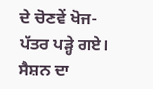ਦੇ ਚੋਣਵੇਂ ਖੋਜ-ਪੱਤਰ ਪੜ੍ਹੇ ਗਏ। ਸੈਸ਼ਨ ਦਾ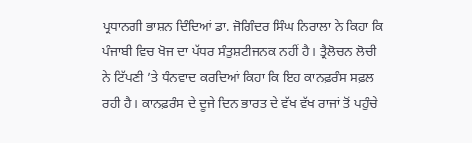ਪ੍ਰਧਾਨਗੀ ਭਾਸ਼ਨ ਦਿੰਦਿਆਂ ਡਾ. ਜੋਗਿੰਦਰ ਸਿੰਘ ਨਿਰਾਲਾ ਨੇ ਕਿਹਾ ਕਿ ਪੰਜਾਬੀ ਵਿਚ ਖੋਜ ਦਾ ਪੱਧਰ ਸੰਤੁਸ਼ਟੀਜਨਕ ਨਹੀਂ ਹੈ। ਤ੍ਰੈਲੋਚਨ ਲੋਚੀ ਨੇ ਟਿੱਪਣੀ ’ਤੇ ਧੰਨਵਾਦ ਕਰਦਿਆਂ ਕਿਹਾ ਕਿ ਇਹ ਕਾਨਫ਼ਰੰਸ ਸਫ਼ਲ ਰਹੀ ਹੈ। ਕਾਨਫ਼ਰੰਸ ਦੇ ਦੂਜੇ ਦਿਨ ਭਾਰਤ ਦੇ ਵੱਖ ਵੱਖ ਰਾਜਾਂ ਤੋਂ ਪਹੁੰਚੇ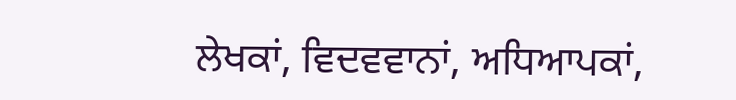ਲੇਖਕਾਂ, ਵਿਦਵਵਾਨਾਂ, ਅਧਿਆਪਕਾਂ,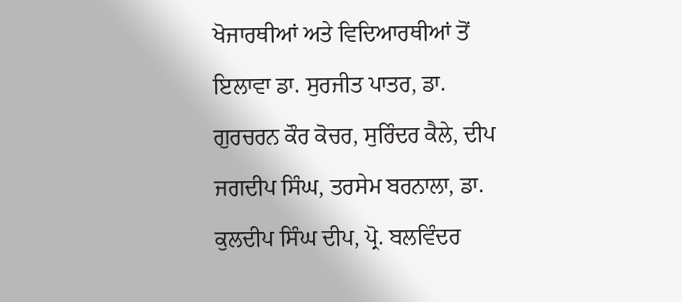ਖੋਜਾਰਥੀਆਂ ਅਤੇ ਵਿਦਿਆਰਥੀਆਂ ਤੋਂ ਇਲਾਵਾ ਡਾ. ਸੁਰਜੀਤ ਪਾਤਰ, ਡਾ. ਗੁਰਚਰਨ ਕੌਰ ਕੋਚਰ, ਸੁਰਿੰਦਰ ਕੈਲੇ, ਦੀਪ ਜਗਦੀਪ ਸਿੰਘ, ਤਰਸੇਮ ਬਰਨਾਲਾ, ਡਾ. ਕੁਲਦੀਪ ਸਿੰਘ ਦੀਪ, ਪ੍ਰੋ. ਬਲਵਿੰਦਰ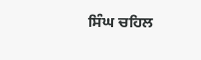ਸਿੰਘ ਚਹਿਲ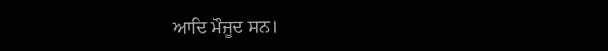ਆਦਿ ਮੌਜੂਦ ਸਨ।